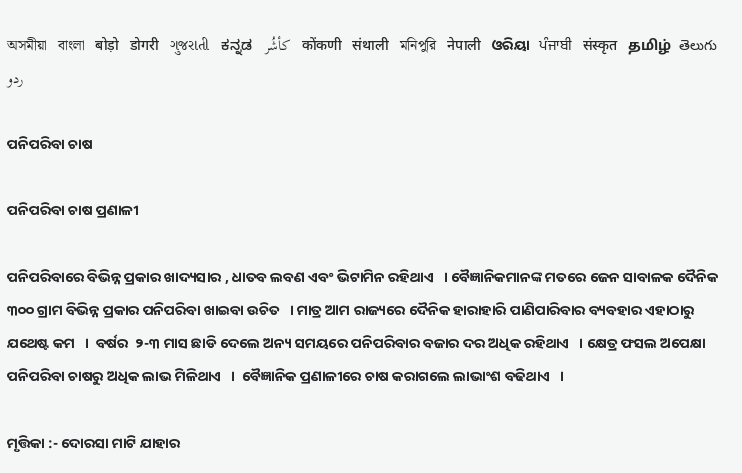অসমীয়া   বাংলা   बोड़ो   डोगरी   ગુજરાતી   ಕನ್ನಡ   كأشُر   कोंकणी   संथाली   মনিপুরি   नेपाली   ଓରିୟା   ਪੰਜਾਬੀ   संस्कृत   தமிழ்  తెలుగు   ردو

ପନିପରିବା ଚାଷ

ପନିପରିବା ଚାଷ ପ୍ରଣାଳୀ

ପନିପରିବାରେ ବିଭିନ୍ନ ପ୍ରକାର ଖାଦ୍ୟସାର , ଧାତବ ଲବଣ ଏବଂ ଭିଟାମିନ ରହିଥାଏ   । ବୈଜ୍ଞାନିକମାନଙ୍କ ମତରେ ଜେନ ସାବାଳକ ଦୈନିକ ୩୦୦ ଗ୍ରାମ ବିଭିନ୍ନ ପ୍ରକାର ପନିପରିବା ଖାଇବା ଉଚିତ   । ମାତ୍ର ଆମ ରାଜ୍ୟରେ ଦୈନିକ ହାରାହାରି ପାଣିପାରିବାର ବ୍ୟବହାର ଏହାଠାରୁ ଯଥେଷ୍ଟ କମ   ।  ବର୍ଷର  ୨-୩ ମାସ ଛାଡି ଦେଲେ ଅନ୍ୟ ସମୟରେ ପନିପରିବାର ବଜାର ଦର ଅଧିକ ରହିଥାଏ   । କ୍ଷେତ୍ର ଫସଲ ଅପେକ୍ଷା ପନିପରିବା ଚାଷରୁ ଅଧିକ ଲାଭ ମିଳିଥାଏ   ।  ବୈଜ୍ଞାନିକ ପ୍ରଣାଳୀରେ ଚାଷ କରାଗଲେ ଲାଭାଂଶ ବଢିଥାଏ   ।

ମୃତ୍ତିକା :- ଦୋରସା ମାଟି ଯାହାର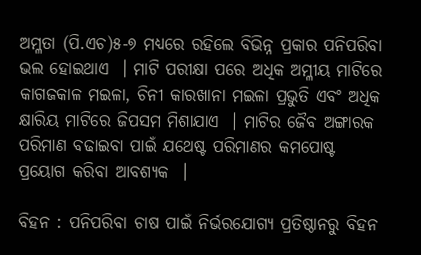ଅମ୍ଳତା (ପି.ଏଚ)୫-୭ ମଧ୍ୟରେ ରହିଲେ ବିଭିନ୍ନ ପ୍ରକାର ପନିପରିବା ଭଲ ହୋଇଥାଏ  । ମାଟି ପରୀକ୍ଷା ପରେ ଅଧିକ ଅମ୍ଳୀୟ ମାଟିରେ କାଗଜକାଳ ମଇଳା, ଚିନୀ କାରଖାନା ମଇଳା ପ୍ରଭୁତି ଏବଂ ଅଧିକ କ୍ଷାରିୟ ମାଟିରେ ଜିପସମ ମିଶାଯାଏ  । ମାଟିର ଜୈବ ଅଙ୍ଗାରକ ପରିମାଣ ବଢାଇବା ପାଇଁ ଯଥେଷ୍ଟ ପରିମାଣର କମପୋଷ୍ଟ ପ୍ରୟୋଗ କରିବା ଆବଶ୍ୟକ  ।

ବିହନ : ପନିପରିବା ଚାଷ ପାଇଁ ନିର୍ଭରଯୋଗ୍ୟ ପ୍ରତିଷ୍ଠାନରୁ ବିହନ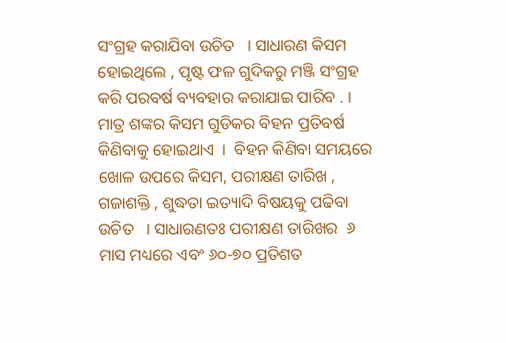ସଂଗ୍ରହ କରାଯିବା ଉଚିତ   । ସାଧାରଣ କିସମ ହୋଇଥିଲେ , ପୃଷ୍ଟ ଫଳ ଗୁଦିକରୁ ମଞ୍ଜି ସଂଗ୍ରହ କରି ପରବର୍ଷ ବ୍ୟବହାର କରାଯାଇ ପାରିବ . । ମାତ୍ର ଶଙ୍କର କିସମ ଗୁଡିକର ବିହନ ପ୍ରତିବର୍ଷ କିଣିବାକୁ ହୋଇଥାଏ  ।  ବିହନ କିଣିବା ସମୟରେ ଖୋଳ ଉପରେ କିସମ, ପରୀକ୍ଷଣ ତାରିଖ , ଗଜାଶକ୍ତି , ଶୁଦ୍ଧତା ଇତ୍ୟାଦି ବିଷୟକୁ ପଢିବା ଉଚିତ   । ସାଧାରଣତଃ ପରୀକ୍ଷଣ ତାରିଖର  ୬ ମାସ ମଧ୍ୟରେ ଏବଂ ୬୦-୭୦ ପ୍ରତିଶତ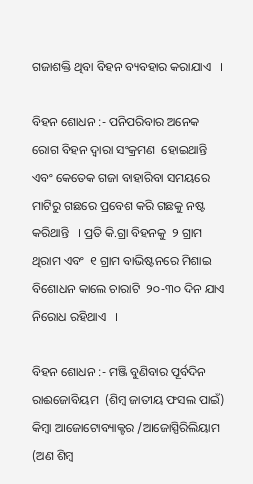ଗଜାଶକ୍ତି ଥିବା ବିହନ ବ୍ୟବହାର କରାଯାଏ   ।

ବିହନ ଶୋଧନ :- ପନିପରିବାର ଅନେକ ରୋଗ ବିହନ ଦ୍ଵାରା ସଂକ୍ରମଣ  ହୋଇଥାନ୍ତି ଏବଂ କେତେକ ଗଜା ବାହାରିବା ସମୟରେ ମାଟିରୁ ଗଛରେ ପ୍ରବେଶ କରି ଗଛକୁ ନଷ୍ଟ କରିଥାନ୍ତି   । ପ୍ରତି କି.ଗ୍ରା ବିହନକୁ  ୨ ଗ୍ରାମ ଥିରାମ ଏବଂ  ୧ ଗ୍ରାମ ବାଭିଷ୍ଟନରେ ମିଶାଇ ବିଶୋଧନ କାଲେ ଚାରାଟି  ୨୦-୩୦ ଦିନ ଯାଏ ନିରୋଧ ରହିଥାଏ   ।

ବିହନ ଶୋଧନ :- ମଞ୍ଜି ବୁଣିବାର ପୂର୍ବଦିନ ରାଈଜୋବିୟମ  (ଶିମ୍ବ ଜାତୀୟ ଫସଲ ପାଇଁ) କିମ୍ବା ଆଜୋଟୋବ୍ୟାକ୍ଟର /ଆଜୋସ୍ପିରିଲିୟାମ  (ଅଣ ଶିମ୍ବ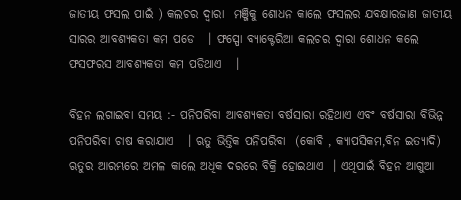ଜାତୀୟ ଫସଲ ପାଇଁ ) କଲଚର ଦ୍ଵାରା  ମଞ୍ଜିକୁ ଶୋଧନ କାଲେ ଫସଲର ଯବକ୍ଷାରଜାଣ ଜାତୀୟ ସାରର ଆବଶ୍ୟକତା କମ ପଡେ   । ଫସ୍ପୋ ବ୍ୟାକ୍ଟେରିଆ କଲଚର ଦ୍ଵାରା ଶୋଧନ କଲେ ଫସଫରସ ଆବଶ୍ୟକତା କମ ପଡିଥାଏ   ।

ବିହନ ଲଗାଇବା ସମୟ :- ପନିପରିବା ଆବଶ୍ୟକତା ବର୍ଷସାରା ରହିଥାଏ ଏବଂ ବର୍ଷସାରା ବିଭିନ୍ନ ପନିପରିବା ଚାଷ କରାଯାଏ   । ଋତୁ ଭିତ୍ତିକ ପନିପରିବା  (କୋବି , କ୍ୟାପସିକମ,ବିନ ଇତ୍ୟାଦି) ଋତୁର ଆରମ୍ଭରେ ଅମଳ କାଲେ ଅଧିକ ଦରରେ ବିକ୍ରି ହୋଇଥାଏ  । ଏଥିପାଇଁ ବିହନ ଆଗୁଆ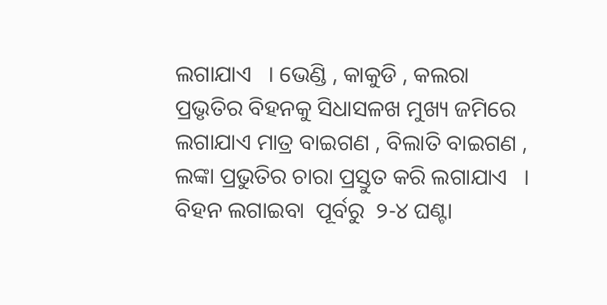ଲଗାଯାଏ   । ଭେଣ୍ଡି , କାକୁଡି , କଲରା ପ୍ରଭୃତିର ବିହନକୁ ସିଧାସଳଖ ମୁଖ୍ୟ ଜମିରେ ଲଗାଯାଏ ମାତ୍ର ବାଇଗଣ , ବିଲାତି ବାଇଗଣ , ଲଙ୍କା ପ୍ରଭୁତିର ଚାରା ପ୍ରସ୍ତୁତ କରି ଲଗାଯାଏ   ।  ବିହନ ଲଗାଇବା  ପୂର୍ବରୁ  ୨-୪ ଘଣ୍ଟା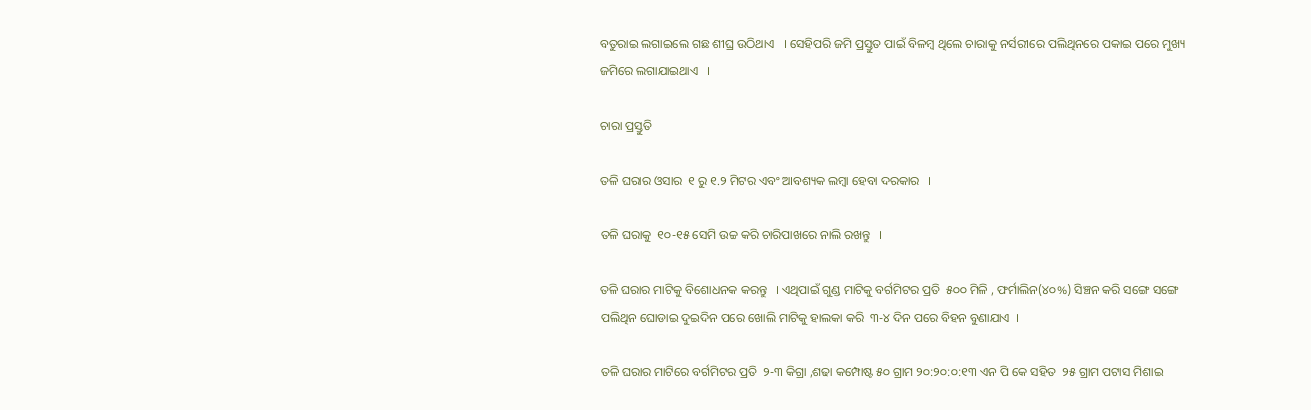ବତୁରାଇ ଲଗାଇଲେ ଗଛ ଶୀଘ୍ର ଉଠିଥାଏ   । ସେହିପରି ଜମି ପ୍ରସ୍ତୁତ ପାଇଁ ବିଳମ୍ବ ଥିଲେ ଚାରାକୁ ନର୍ସରୀରେ ପଲିଥିନରେ ପକାଇ ପରେ ମୁଖ୍ୟ ଜମିରେ ଲଗାଯାଇଥାଏ   ।

ଚାରା ପ୍ରସ୍ତୁତି

ତଳି ଘରାର ଓସାର  ୧ ରୁ ୧.୨ ମିଟର ଏବଂ ଆବଶ୍ୟକ ଲମ୍ବା ହେବା ଦରକାର   ।

ତଳି ଘରାକୁ  ୧୦-୧୫ ସେମି ଉଚ୍ଚ କରି ଚାରିପାଖରେ ନାଲି ରଖନ୍ତୁ   ।

ତଳି ଘରାର ମାଟିକୁ ବିଶୋଧନକ କରନ୍ତୁ   । ଏଥିପାଇଁ ଗୁଣ୍ଡ ମାଟିକୁ ବର୍ଗମିଟର ପ୍ରତି  ୫୦୦ ମିଳି , ଫର୍ମାଲିନ(୪୦%) ସିଞ୍ଚନ କରି ସଙ୍ଗେ ସଙ୍ଗେ ପଲିଥିନ ଘୋଡାଇ ଦୁଇଦିନ ପରେ ଖୋଲି ମାଟିକୁ ହାଲକା କରି  ୩-୪ ଦିନ ପରେ ବିହନ ବୁଣାଯାଏ  ।

ତଳି ଘରାର ମାଟିରେ ବର୍ଗମିଟର ପ୍ରତି  ୨-୩ କିଗ୍ରା ,ଶଢା କମ୍ପୋଷ୍ଟ ୫୦ ଗ୍ରାମ ୨୦:୨୦:୦:୧୩ ଏନ ପି କେ ସହିତ  ୨୫ ଗ୍ରାମ ପଟାସ ମିଶାଇ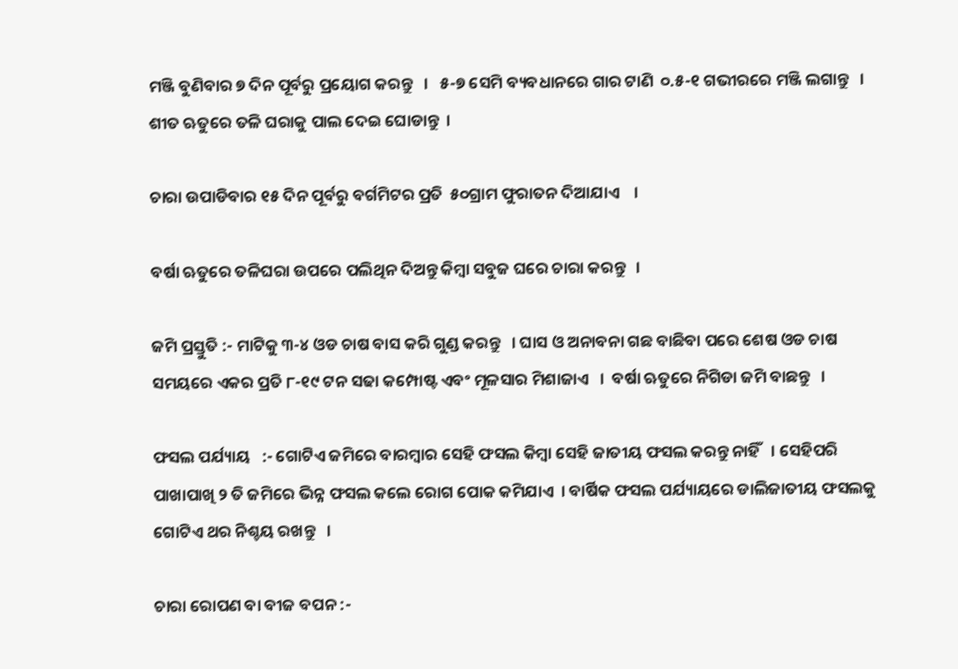ମଞ୍ଜି ବୁଣିବାର ୭ ଦିନ ପୂର୍ବରୁ ପ୍ରୟୋଗ କରନ୍ତୁ   ।   ୫-୭ ସେମି ବ୍ୟବଧାନରେ ଗାର ଟାଣି  ୦.୫-୧ ଗଭୀରରେ ମଞ୍ଜି ଲଗାନ୍ତୁ   । ଶୀତ ଋତୁରେ ତଳି ଘରାକୁ ପାଲ ଦେଇ ଘୋଡାନ୍ତୁ  ।

ଚାରା ଉପାଡିବାର ୧୫ ଦିନ ପୂର୍ବରୁ ବର୍ଗମିଟର ପ୍ରତି  ୫୦ଗ୍ରାମ ଫୁରାତନ ଦିଆଯାଏ    ।

ବର୍ଷା ଋତୁରେ ତଳିଘରା ଉପରେ ପଲିଥିନ ଦିଅନ୍ତୁ କିମ୍ବା ସବୁଜ ଘରେ ଚାରା କରନ୍ତୁ   ।

ଜମି ପ୍ରସ୍ତୁତି :- ମାଟିକୁ ୩-୪ ଓଡ ଚାଷ ବାସ କରି ଗୁଣ୍ଡ କରନ୍ତୁ   । ଘାସ ଓ ଅନାବନା ଗଛ ବାଛିବା ପରେ ଶେଷ ଓଡ ଚାଷ ସମୟରେ ଏକର ପ୍ରତି ୮-୧୯ ଟନ ସଢା କମ୍ପୋଷ୍ଟ ଏବଂ ମୂଳସାର ମିଶାଜାଏ   ।  ବର୍ଷା ଋତୁରେ ନିଗିଡା ଜମି ବାଛନ୍ତୁ   ।

ଫସଲ ପର୍ଯ୍ୟାୟ   :- ଗୋଟିଏ ଜମିରେ ବାରମ୍ବାର ସେହି ଫସଲ କିମ୍ବା ସେହି ଜାତୀୟ ଫସଲ କରନ୍ତୁ ନାହିଁ   । ସେହିପରି ପାଖାପାଖି ୨ ତି ଜମିରେ ଭିନ୍ନ ଫସଲ କଲେ ରୋଗ ପୋକ କମିଯାଏ  । ବାର୍ଷିକ ଫସଲ ପର୍ଯ୍ୟାୟରେ ଡାଲିଜାତୀୟ ଫସଲକୁ ଗୋଟିଏ ଥର ନିଶ୍ଚୟ ରଖନ୍ତୁ   ।

ଚାରା ରୋପଣ ବା ବୀଜ ବପନ :-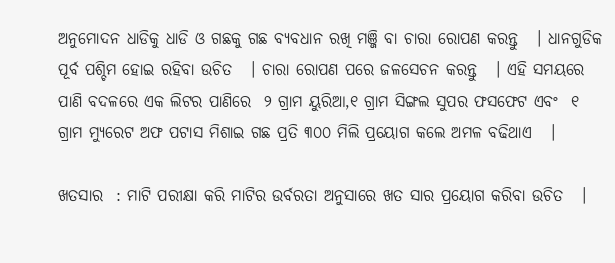ଅନୁମୋଦନ ଧାଡିକୁ ଧାଡି ଓ ଗଛକୁ ଗଛ ବ୍ୟବଧାନ ରଖି ମଞ୍ଜି ବା ଚାରା ରୋପଣ କରନ୍ତୁ   । ଧାନଗୁଡିକ ପୂର୍ବ ପଶ୍ଚିମ ହୋଇ ରହିବା ଉଚିତ   । ଚାରା ରୋପଣ ପରେ ଜଳସେଚନ କରନ୍ତୁ   । ଏହି ସମୟରେ ପାଣି ବଦଳରେ ଏକ ଲିଟର ପାଣିରେ  ୨ ଗ୍ରାମ ୟୁରିଆ,୧ ଗ୍ରାମ ସିଙ୍ଗଲ ସୁପର ଫସଫେଟ ଏବଂ  ୧ ଗ୍ରାମ ମ୍ୟୁରେଟ ଅଫ ପଟାସ ମିଶାଇ ଗଛ ପ୍ରତି ୩୦୦ ମିଲି ପ୍ରୟୋଗ କଲେ ଅମଳ ବଢିଥାଏ   ।

ଖତସାର  : ମାଟି ପରୀକ୍ଷା କରି ମାଟିର ଉର୍ବରତା ଅନୁସାରେ ଖତ ସାର ପ୍ରୟୋଗ କରିବା ଉଚିତ   ।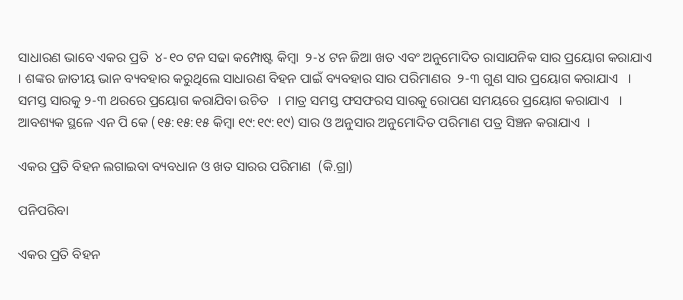ସାଧାରଣ ଭାବେ ଏକର ପ୍ରତି  ୪-୧୦ ଟନ ସଢା କମ୍ପୋଷ୍ଟ କିମ୍ବା  ୨-୪ ଟନ ଜିଆ ଖତ ଏବଂ ଅନୁମୋଦିତ ରାସାଯନିକ ସାର ପ୍ରୟୋଗ କରାଯାଏ  । ଶଙ୍କର ଜାତୀୟ ଭାନ ବ୍ୟବହାର କରୁଥିଲେ ସାଧାରଣ ବିହନ ପାଇଁ ବ୍ୟବହାର ସାର ପରିମାଣର  ୨-୩ ଗୁଣ ସାର ପ୍ରୟୋଗ କରାଯାଏ   । ସମସ୍ତ ସାରକୁ ୨-୩ ଥରରେ ପ୍ରୟୋଗ କରାଯିବା ଉଚିତ   । ମାତ୍ର ସମସ୍ତ ଫସଫରସ ସାରକୁ ରୋପଣ ସମୟରେ ପ୍ରୟୋଗ କରାଯାଏ   । ଆବଶ୍ୟକ ସ୍ଥଳେ ଏନ ପି କେ (୧୫:୧୫:୧୫ କିମ୍ବା ୧୯:୧୯:୧୯) ସାର ଓ ଅନୁସାର ଅନୁମୋଦିତ ପରିମାଣ ପତ୍ର ସିଞ୍ଚନ କରାଯାଏ  ।

ଏକର ପ୍ରତି ବିହନ ଲଗାଇବା ବ୍ୟବଧାନ ଓ ଖତ ସାରର ପରିମାଣ  (କି.ଗ୍ରା)

ପନିପରିବା

ଏକର ପ୍ରତି ବିହନ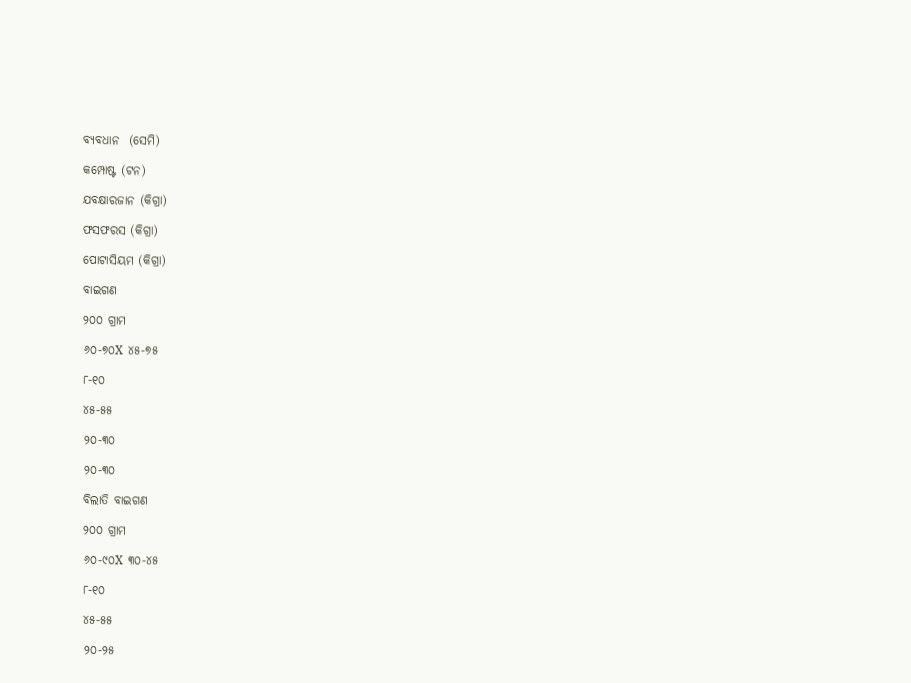ବ୍ୟବଧାନ  (ସେମି)

କମ୍ପୋଷ୍ଟ (ଟନ)

ଯବକ୍ଷାରଜାନ (କିଗ୍ରା)

ଫସଫରସ (କିଗ୍ରା)

ପୋଟାସିୟମ (କିଗ୍ରା)

ବାଇଗଣ

୨୦୦ ଗ୍ରାମ

୬୦-୭୦X ୪୫-୭୫

୮-୧୦

୪୫-୫୫

୨୦-୩୦

୨୦-୩୦

ବିଲାତି ବାଇଗଣ

୨୦୦ ଗ୍ରାମ

୬୦-୯୦X ୩୦-୪୫

୮-୧୦

୪୫-୫୫

୨୦-୨୫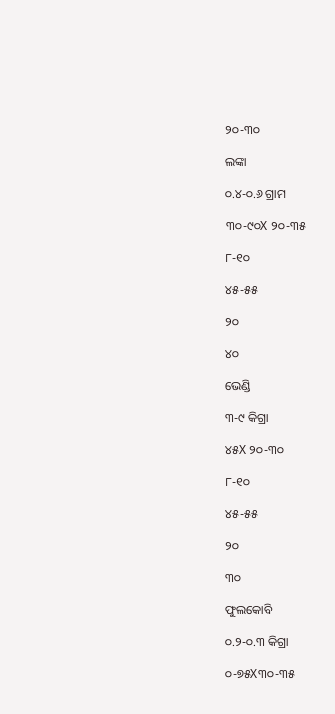୨୦-୩୦

ଲଙ୍କା

୦.୪-୦.୬ ଗ୍ରାମ

୩୦-୯୦X ୨୦-୩୫

୮-୧୦

୪୫-୫୫

୨୦

୪୦

ଭେଣ୍ଡି

୩-୯ କିଗ୍ରା

୪୫X ୨୦-୩୦

୮-୧୦

୪୫-୫୫

୨୦

୩୦

ଫୁଲକୋବି

୦.୨-୦.୩ କିଗ୍ରା

୦-୭୫X୩୦-୩୫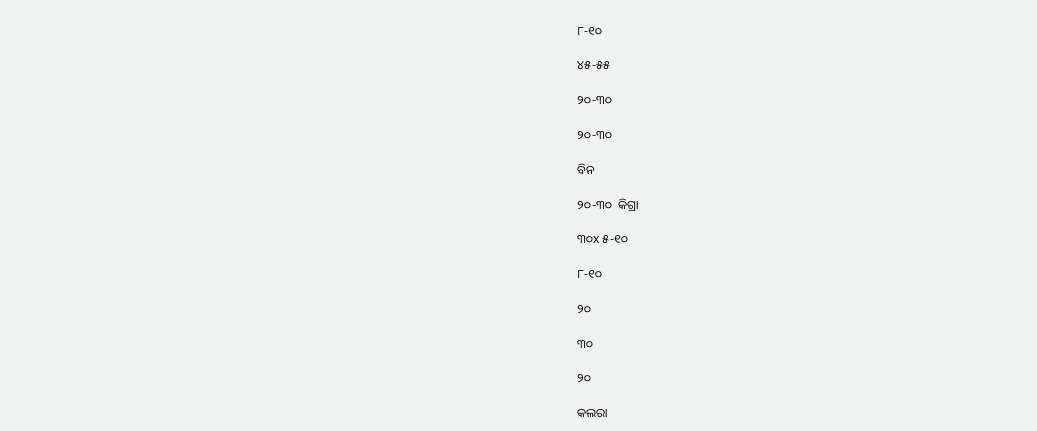୮-୧୦

୪୫-୫୫

୨୦-୩୦

୨୦-୩୦

ବିନ

୨୦-୩୦  କିଗ୍ରା

୩୦x ୫-୧୦

୮-୧୦

୨୦

୩୦

୨୦

କଲରା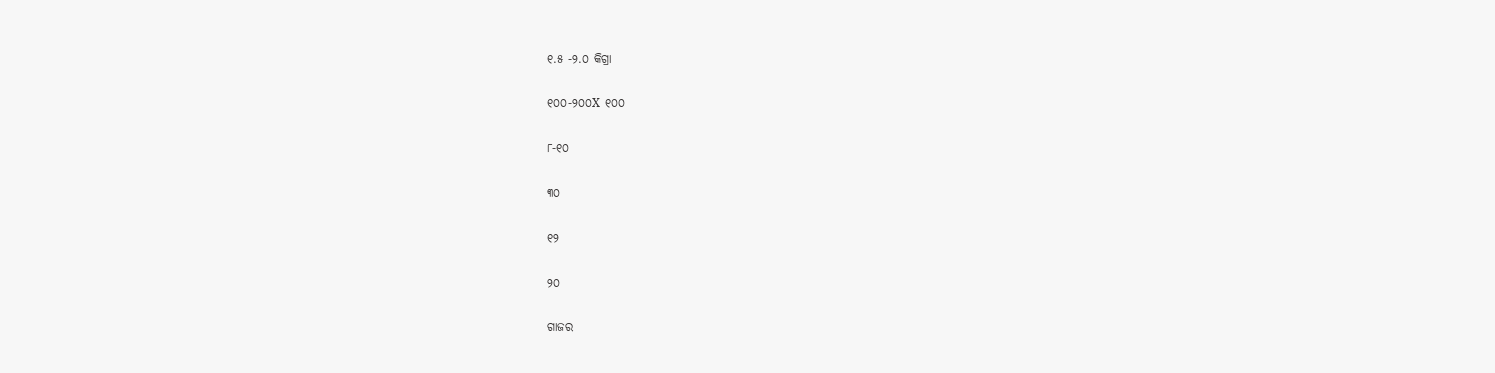୧.୫ -୨.୦ କିଗ୍ରା

୧୦୦-୨୦୦X ୧୦୦

୮-୧୦

୩୦

୧୨

୨୦

ଗାଜର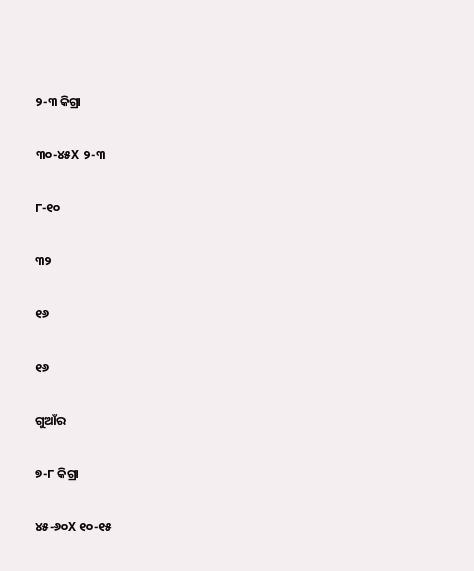୨-୩ କିଗ୍ରା

୩୦-୪୫X ୨-୩

୮-୧୦

୩୨

୧୬

୧୬

ଗୁଆଁର

୭-୮ କିଗ୍ରା

୪୫-୬୦X ୧୦-୧୫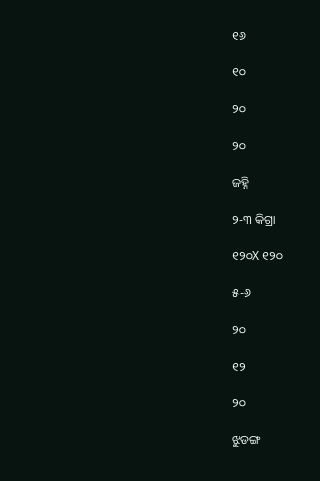୧୬

୧୦

୨୦

୨୦

ଜହ୍ନି

୨-୩ କିଗ୍ରା

୧୨୦X ୧୨୦

୫-୬

୨୦

୧୨

୨୦

ଝୁଡଙ୍ଗ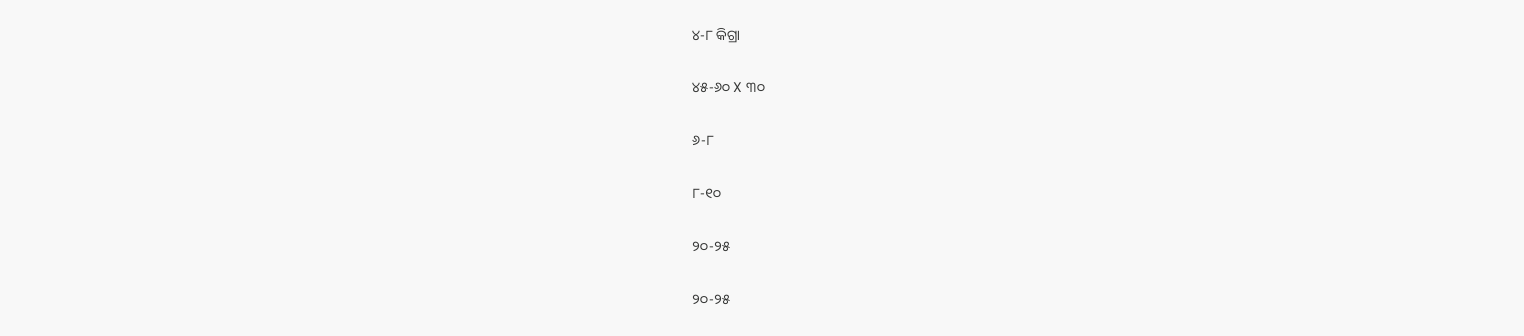୪-୮ କିଗ୍ରା

୪୫-୬୦ X ୩୦

୬-୮

୮-୧୦

୨୦-୨୫

୨୦-୨୫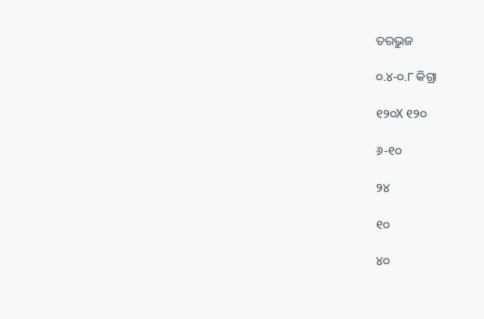ତରଭୁଜ

୦.୪-୦.୮ କିଗ୍ରା

୧୨୦X ୧୨୦

୬-୧୦

୨୪

୧୦

୪୦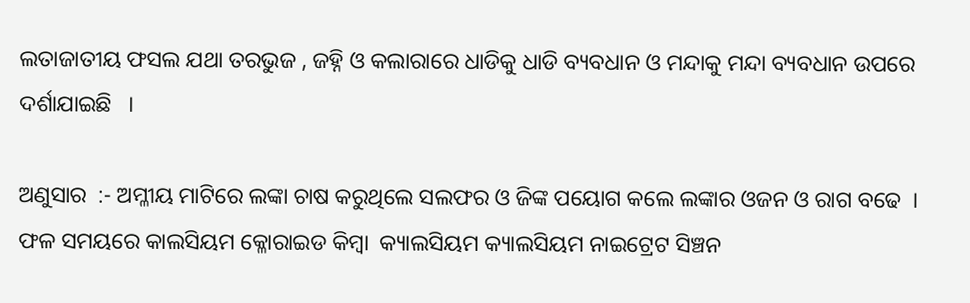ଲତାଜାତୀୟ ଫସଲ ଯଥା ତରଭୁଜ , ଜହ୍ନି ଓ କଲାରାରେ ଧାଡିକୁ ଧାଡି ବ୍ୟବଧାନ ଓ ମନ୍ଦାକୁ ମନ୍ଦା ବ୍ୟବଧାନ ଉପରେ ଦର୍ଶାଯାଇଛି   ।

ଅଣୁସାର  :- ଅମ୍ଳୀୟ ମାଟିରେ ଲଙ୍କା ଚାଷ କରୁଥିଲେ ସଲଫର ଓ ଜିଙ୍କ ପୟୋଗ କଲେ ଲଙ୍କାର ଓଜନ ଓ ରାଗ ବଢେ  । ଫଳ ସମୟରେ କାଲସିୟମ କ୍ଳୋରାଇଡ କିମ୍ବା  କ୍ୟାଲସିୟମ କ୍ୟାଲସିୟମ ନାଇଟ୍ରେଟ ସିଞ୍ଚନ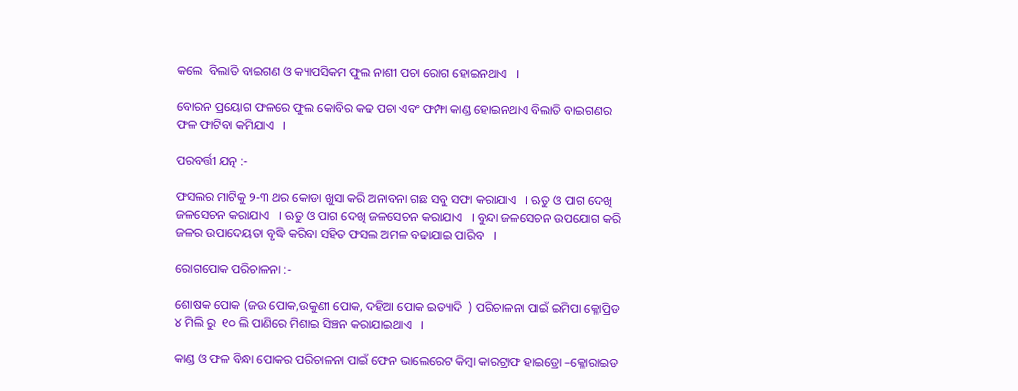କଲେ  ବିଲାତି ବାଇଗଣ ଓ କ୍ୟାପସିକମ ଫୁଲ ନାଶୀ ପଚା ରୋଗ ହୋଇନଥାଏ   ।

ବୋରନ ପ୍ରୟୋଗ ଫଳରେ ଫୁଲ କୋବିର କଢ ପଚା ଏବଂ ଫମ୍ଫା କାଣ୍ଡ ହୋଇନଥାଏ ବିଲାତି ବାଇଗଣର ଫଳ ଫାଟିବା କମିଯାଏ   ।

ପରବର୍ତ୍ତୀ ଯତ୍ନ :-

ଫସଲର ମାଟିକୁ ୨-୩ ଥର କୋଡା ଖୁସା କରି ଅନାବନା ଗଛ ସବୁ ସଫା କରାଯାଏ   । ଋତୁ ଓ ପାଗ ଦେଖି ଜଳସେଚନ କରାଯାଏ   । ଋତୁ ଓ ପାଗ ଦେଖି ଜଳସେଚନ କରାଯାଏ   । ବୁନ୍ଦା ଜଳସେଚନ ଉପଯୋଗ କରି ଜଳର ଉପାଦେୟତା ବୃଦ୍ଧି କରିବା ସହିତ ଫସଲ ଅମଳ ବଢାଯାଇ ପାରିବ   ।

ରୋଗପୋକ ପରିଚାଳନା :-

ଶୋଷକ ପୋକ (ଜଉ ପୋକ,ଉକୁଣୀ ପୋକ, ଦହିଆ ପୋକ ଇତ୍ୟାଦି  ) ପରିଚାଳନା ପାଇଁ ଇମିପା କ୍ଳୋପ୍ରିଡ  ୪ ମିଲି ରୁ  ୧୦ ଲି ପାଣିରେ ମିଶାଇ ସିଞ୍ଚନ କରାଯାଇଥାଏ   ।

କାଣ୍ଡ ଓ ଫଳ ବିନ୍ଧା ପୋକର ପରିଚାଳନା ପାଇଁ ଫେନ ଭାଲେରେଟ କିମ୍ବା କାରଟ୍ରାଫ ହାଇଡ୍ରୋ –କ୍ଳୋରାଇଡ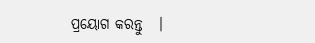ପ୍ରୟୋଗ କରନ୍ତୁ   ।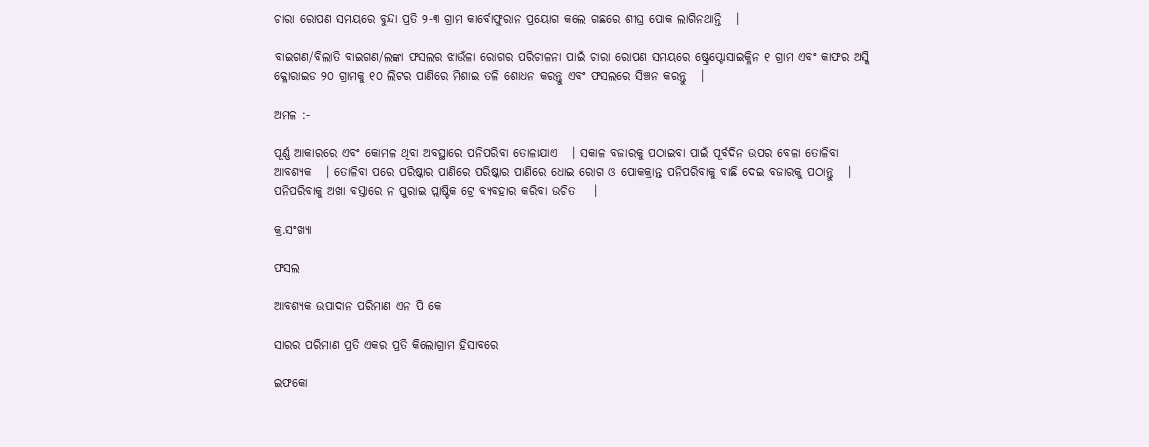ଚାରା ରୋପଣ ସମୟରେ ବୁନ୍ଦା ପ୍ରତି ୨-୩ ଗ୍ରାମ କାର୍ବୋଫୁରାନ ପ୍ରୟୋଗ କଲେ ଗଛରେ ଶୀଘ୍ର ପୋକ ଲାଗିନଥାନ୍ତି   ।

ବାଇଗଣ/ବିଲାତି ବାଇଗଣ/ଲଙ୍କା ଫସଲର ଝାଉଁଳା ରୋଗର ପରିଚାଳନା ପାଇଁ ଚାରା ରୋପଣ ସମୟରେ ଷ୍ଟ୍ରେପ୍ଟୋସାଇକ୍ଳିନ ୧ ଗ୍ରାମ ଏବଂ କାଫର ଅସ୍କି କ୍ଳୋରାଇଡ ୨୦ ଗ୍ରାମକୁ ୧୦ ଲିଟର ପାଣିରେ ମିଶାଇ ତଳି ଶୋଧନ କରନ୍ତୁ ଏବଂ ଫସଲରେ ସିଞ୍ଚନ କରନ୍ତୁ   ।

ଅମଳ :-

ପୂର୍ଣ୍ଣ ଆକାରରେ ଏବଂ କୋମଳ ଥିବା ଅବସ୍ଥାରେ ପନିପରିବା ତୋଳାଯାଏ   । ସକାଳ ବଜାରକୁ ପଠାଇବା ପାଇଁ ପୂର୍ବଦିନ ଉପର ବେଳା ତୋଳିବା ଆବଶ୍ୟକ   । ତୋଳିବା ପରେ ପରିଷ୍କାର ପାଣିରେ ପରିଷ୍କାର ପାଣିରେ ଧୋଇ ରୋଗ ଓ ପୋକକ୍ରାନ୍ତ ପନିପରିବାକୁ ବାଛି ଦେଇ ବଜାରକୁ ପଠାନ୍ତୁ   ।  ପନିପରିବାକୁ ଅଖା ବସ୍ତାରେ ନ ପୁରାଇ ପ୍ଲାଷ୍ଟିକ ଟ୍ରେ ବ୍ୟବହାର କରିବା ଉଚିତ    ।

କ୍ର.ସଂଖ୍ୟା

ଫସଲ

ଆବଶ୍ୟକ ଉପାଦାନ ପରିମାଣ ଏନ ପି କେ

ସାରର ପରିମାଣ ପ୍ରତି ଏକର ପ୍ରତି କିଲୋଗ୍ରାମ ହିସାବରେ

ଇଫକୋ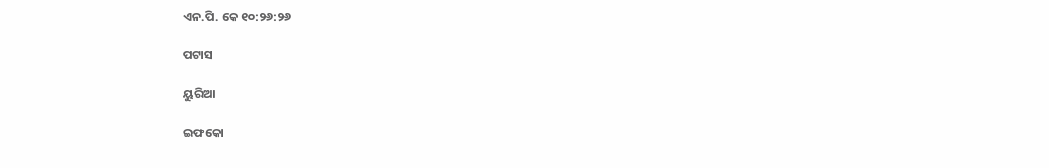ଏନ.ପି. କେ ୧୦:୨୬:୨୬

ପଟାସ

ୟୁରିଆ

ଇଫକୋ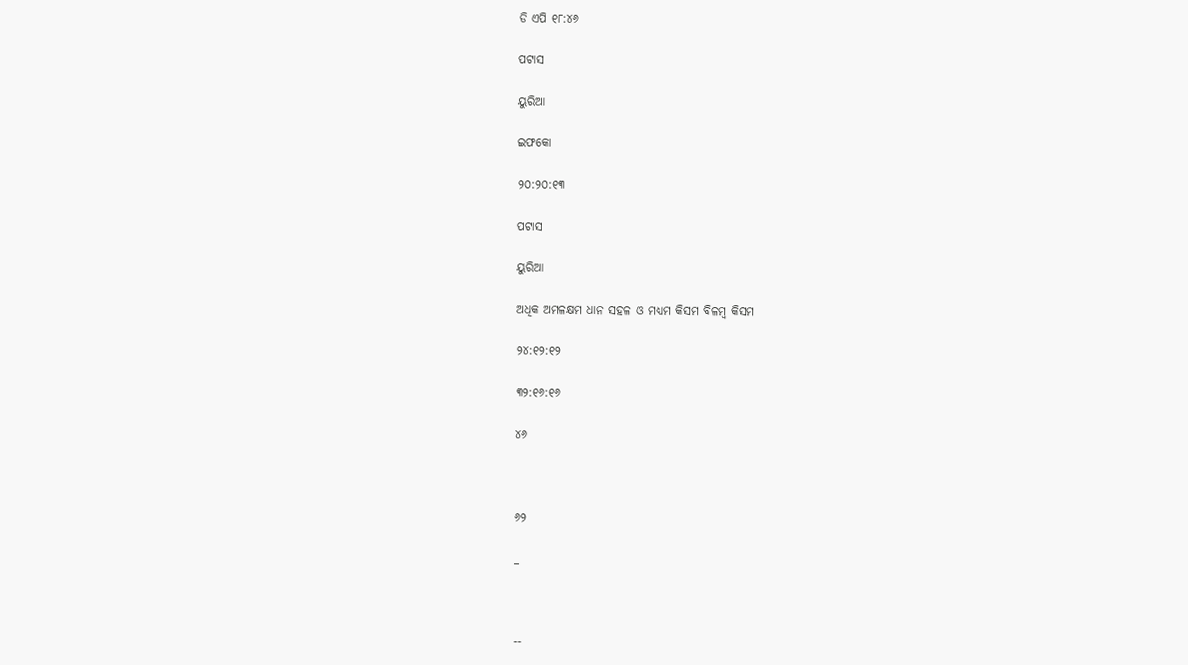ଡି ଏପି ୧୮:୪୬

ପଟାସ

ୟୁରିଆ

ଇଫକୋ

୨୦:୨୦:୧୩

ପଟାସ

ୟୁରିଆ

ଅଧିକ ଅମଳକ୍ଷମ ଧାନ ସହଳ ଓ ମଧ୍ୟମ କିସମ ବିଳମ୍ବ କିସମ

୨୪:୧୨:୧୨

୩୨:୧୬:୧୬

୪୬



୬୨

_



--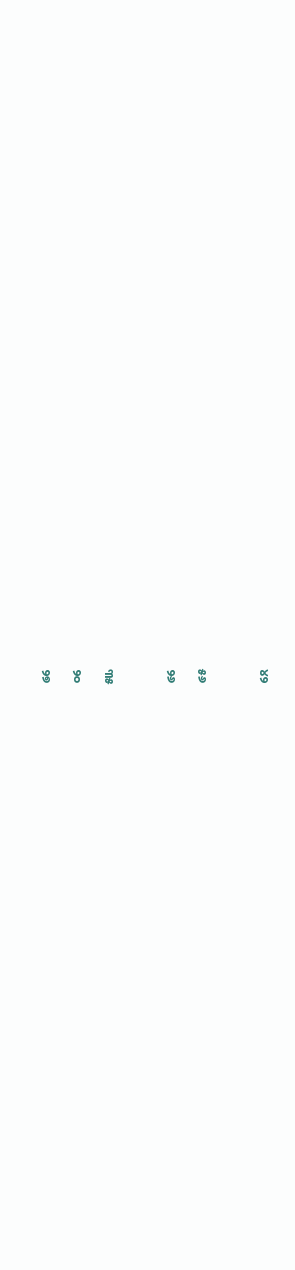୪୨



୫୬

୨୬



୩୫

୨୦

୨୭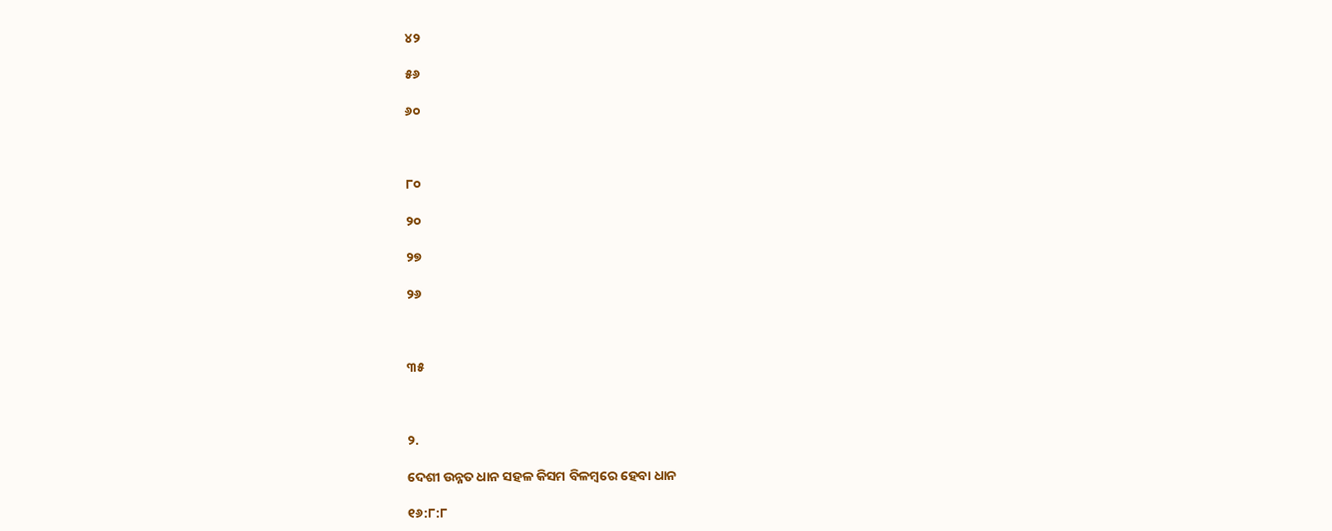୪୨

୫୬

୬୦



୮୦

୨୦

୨୭

୨୬



୩୫



୨.

ଦେଶୀ ଉନ୍ନତ ଧାନ ସହଳ କିସମ ବିଳମ୍ବରେ ହେବା ଧାନ

୧୬:୮:୮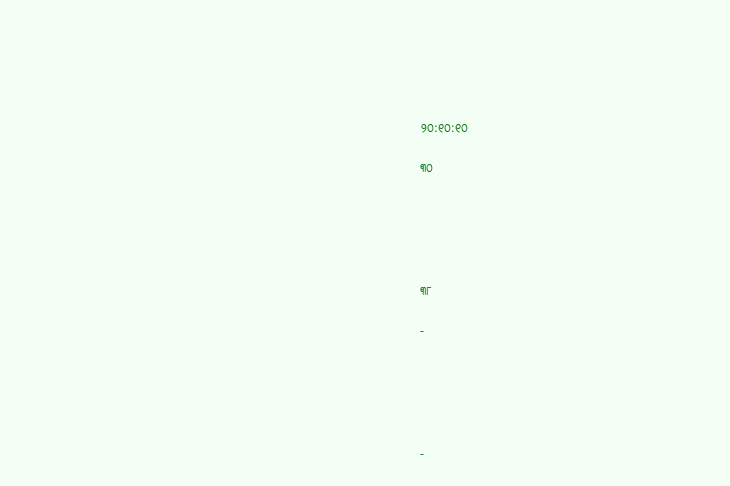୨୦:୧୦:୧୦

୩୦





୩୮

-





-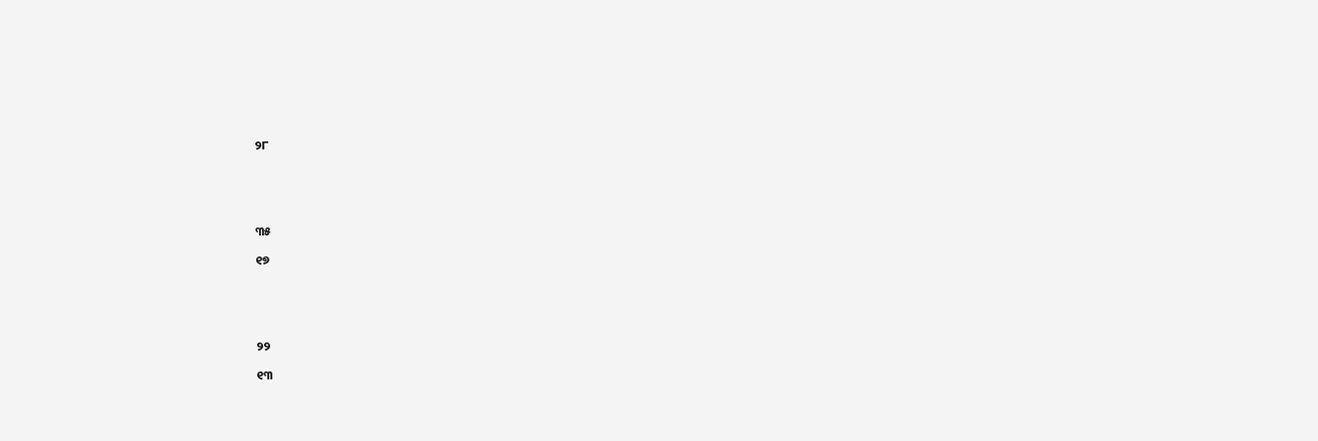୨୮





୩୫

୧୭





୨୨

୧୩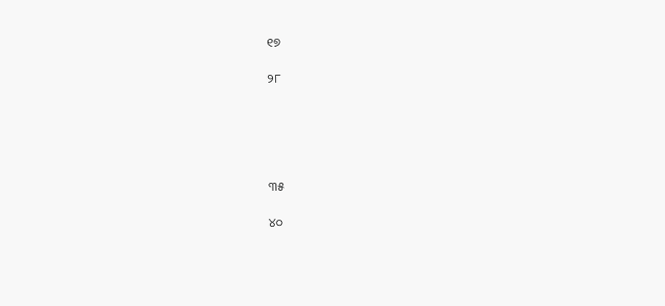୧୭

୨୮





୩୫

୪୦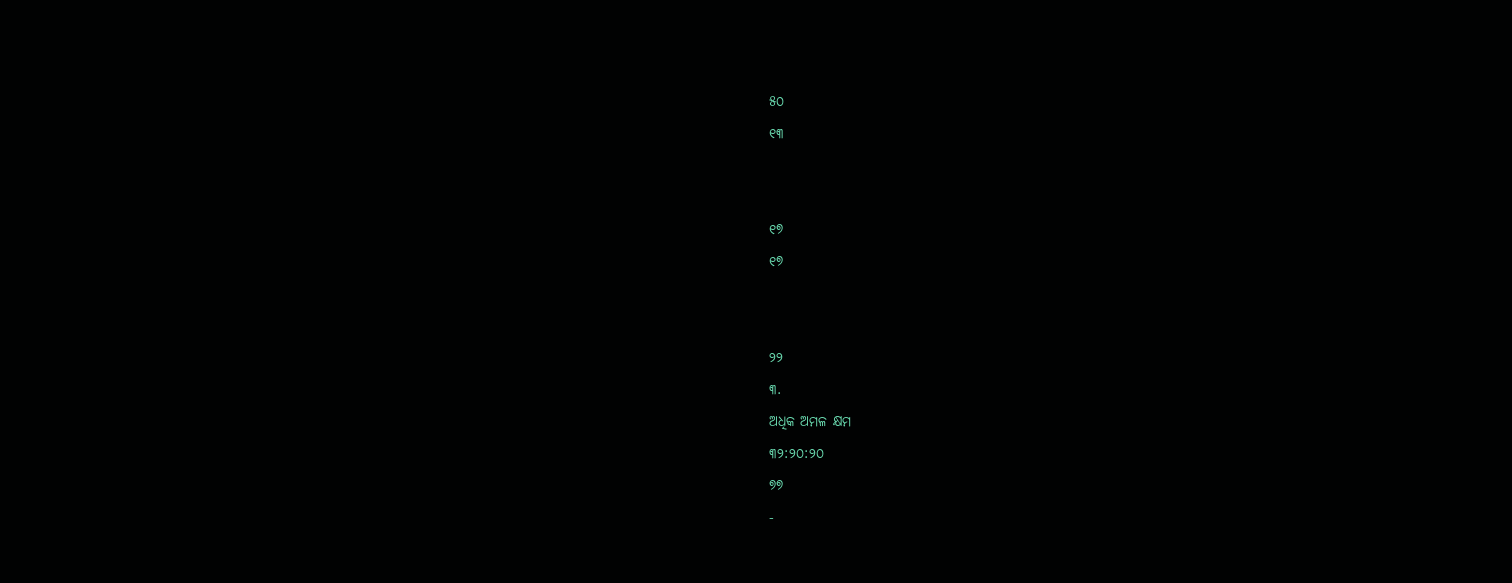୫୦

୧୩





୧୭

୧୭





୨୨

୩.

ଅଧିକ ଅମଳ କ୍ଷମ

୩୨:୨୦:୨୦

୭୭

-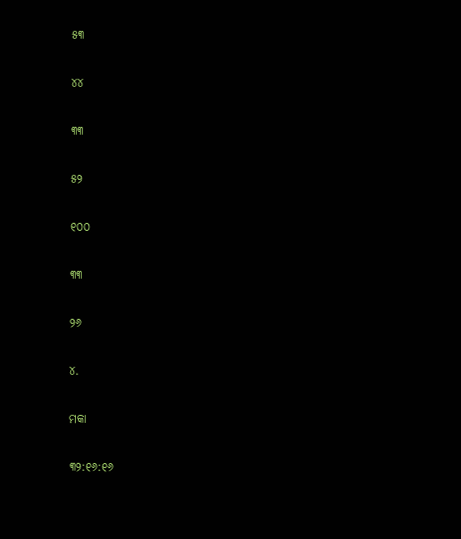୫୩

୪୪

୩୩

୫୨

୧୦୦

୩୩

୨୬

୪.

ମକା

୩୨:୧୬:୧୬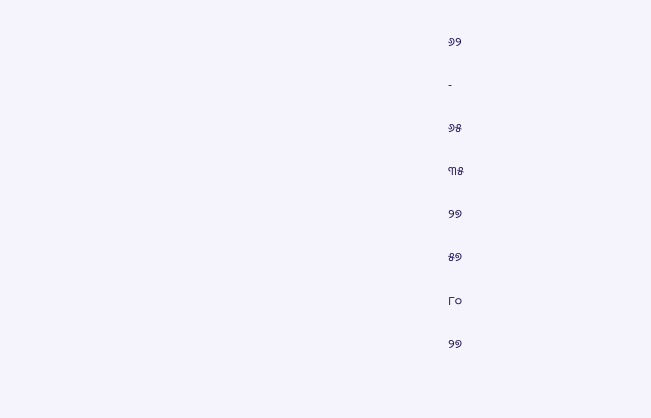୬୨

-

୬୫

୩୫

୨୭

୫୭

୮୦

୨୭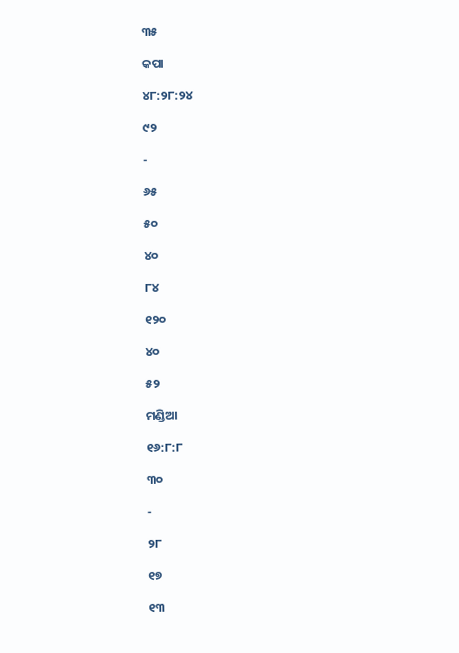୩୫

କପା

୪୮:୨୮:୨୪

୯୨

-

୬୫

୫୦

୪୦

୮୪

୧୨୦

୪୦

୫୨

ମଣ୍ଡିଆ

୧୬:୮:୮

୩୦

-

୨୮

୧୭

୧୩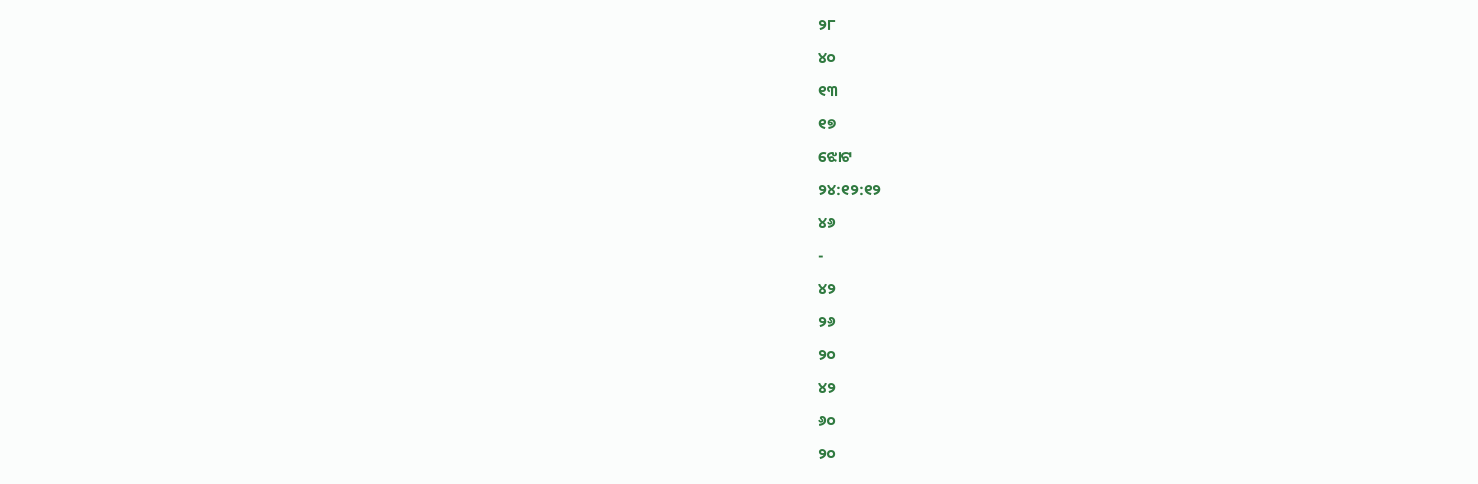୨୮

୪୦

୧୩

୧୭

ଝୋଟ

୨୪:୧୨:୧୨

୪୬

-

୪୨

୨୬

୨୦

୪୨

୬୦

୨୦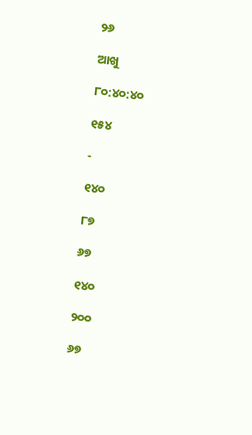୨୬

ଆଖୁ

୮୦:୪୦:୪୦

୧୫୪

-

୧୪୦

୮୭

୬୭

୧୪୦

୨୦୦

୬୭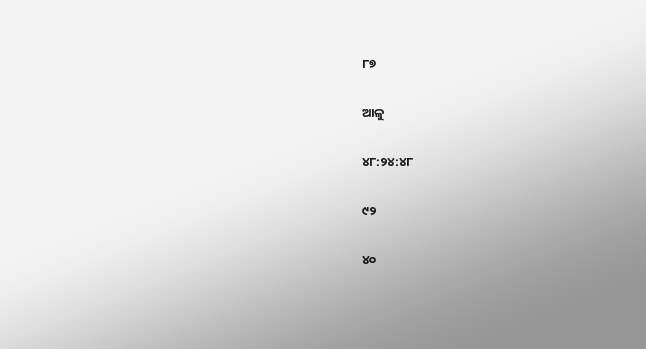୮୭

ଆଳୁ

୪୮:୨୪:୪୮

୯୨

୪୦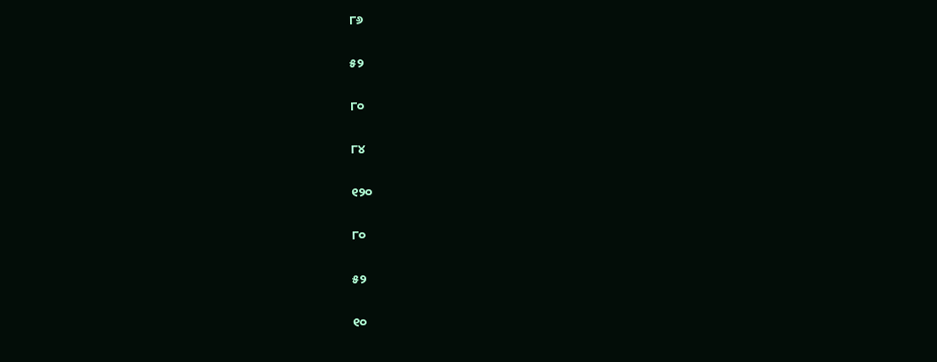୮୬

୫୨

୮୦

୮୪

୧୨୦

୮୦

୫୨

୧୦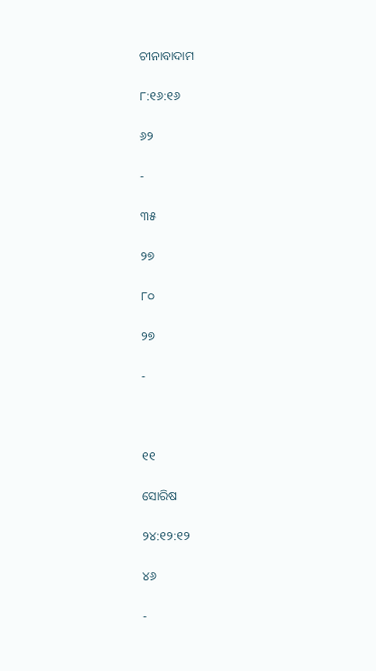ଚୀନାବାଦାମ

୮:୧୬:୧୬

୬୨

-

୩୫

୨୭

୮୦

୨୭

-



୧୧

ସୋରିଷ

୨୪:୧୨:୧୨

୪୬

-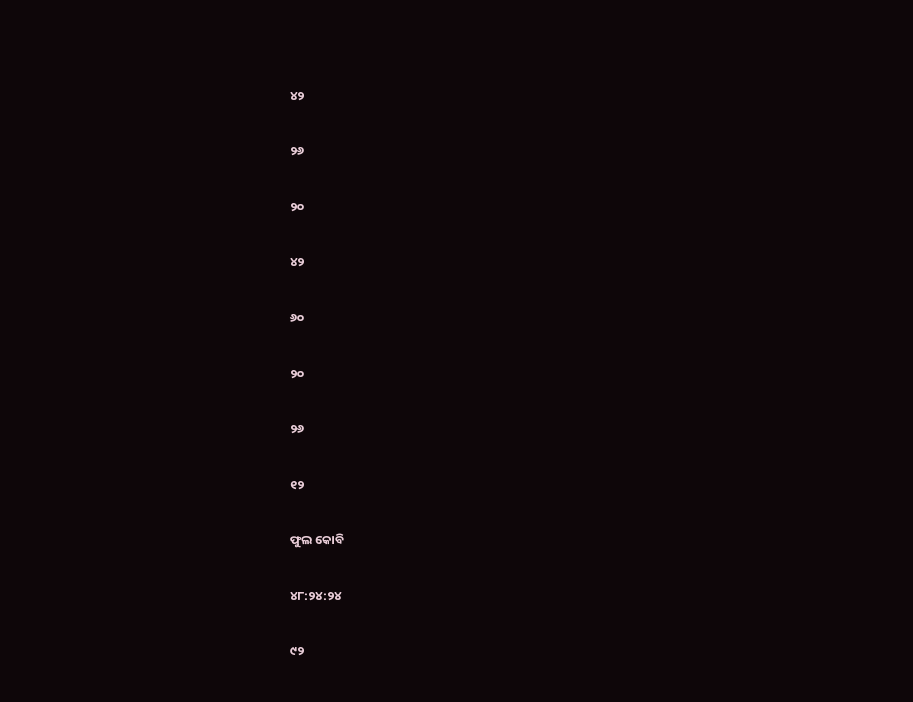୪୨

୨୬

୨୦

୪୨

୬୦

୨୦

୨୬

୧୨

ଫୁଲ କୋବି

୪୮:୨୪:୨୪

୯୨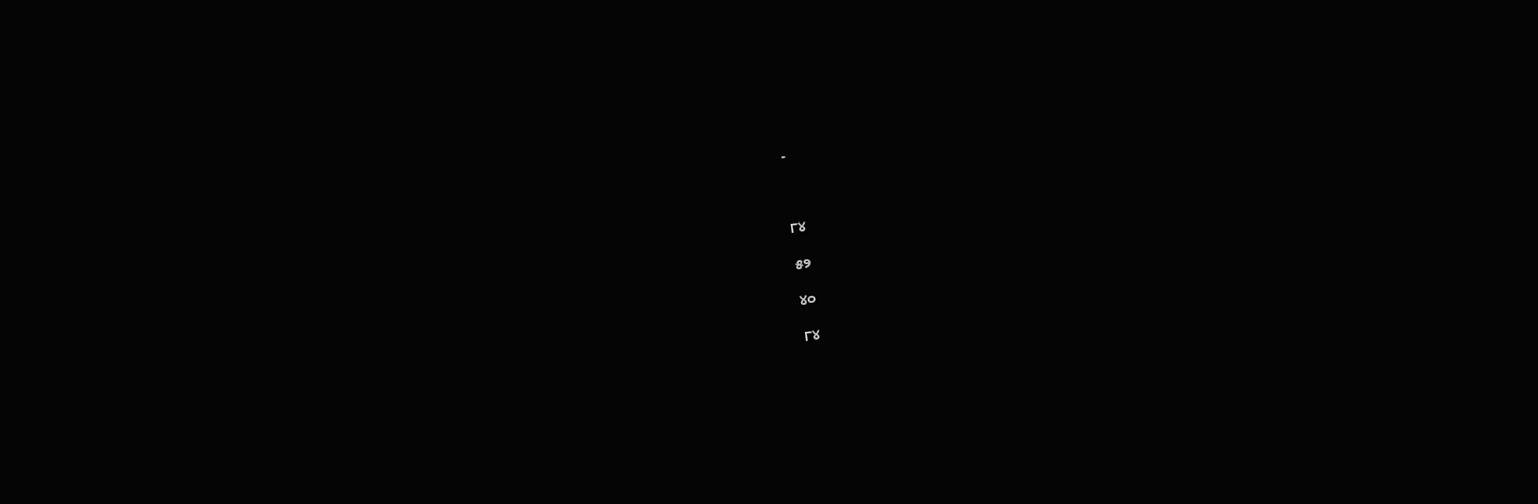-



୮୪

୫୨

୪୦

୮୪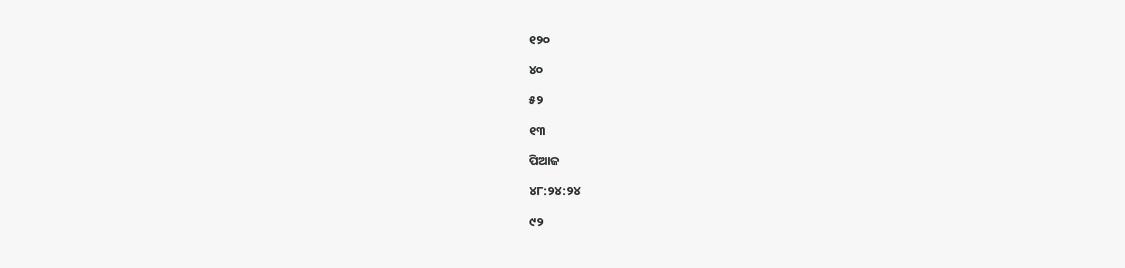୧୨୦

୪୦

୫୨

୧୩

ପିଆଜ

୪୮:୨୪:୨୪

୯୨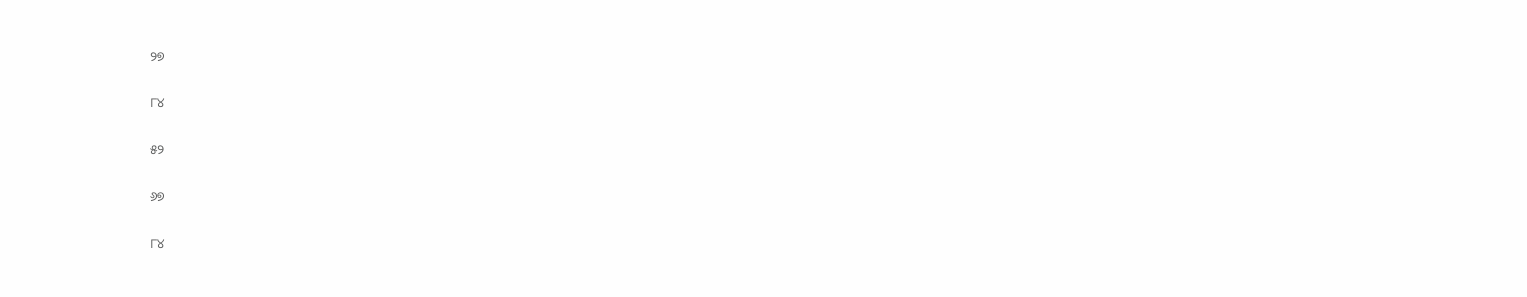୨୭

୮୪

୫୨

୬୭

୮୪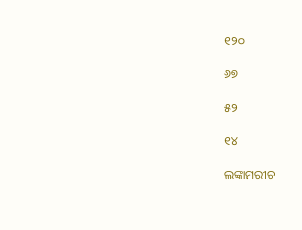୧୨୦

୬୭

୫୨

୧୪

ଲଙ୍କାମରୀଚ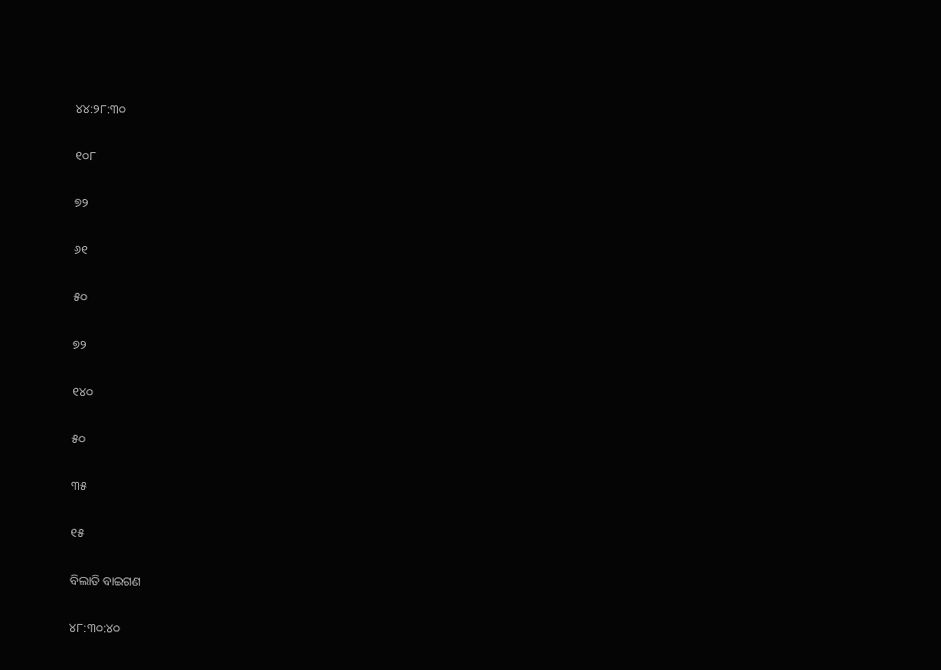୪୪:୨୮:୩୦

୧୦୮

୭୨

୬୧

୫୦

୭୨

୧୪୦

୫୦

୩୫

୧୫

ବିଲାତି ବାଇଗଣ

୪୮:୩୦:୪୦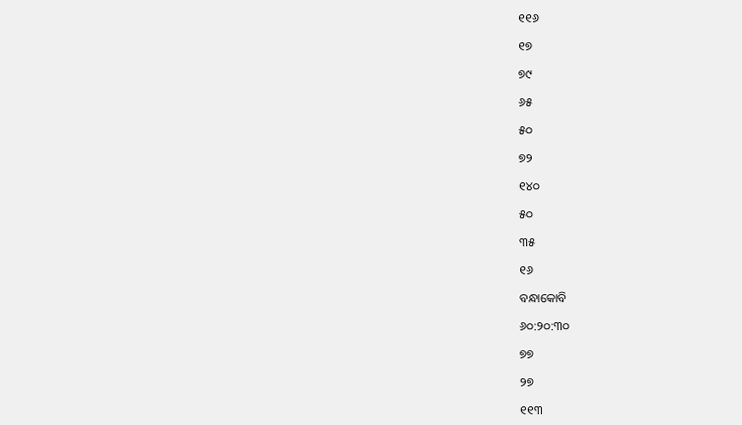୧୧୬

୧୭

୭୯

୬୫

୫୦

୭୨

୧୪୦

୫୦

୩୫

୧୬

ବନ୍ଧାକୋବି

୬୦:୨୦:୩୦

୭୭

୨୭

୧୧୩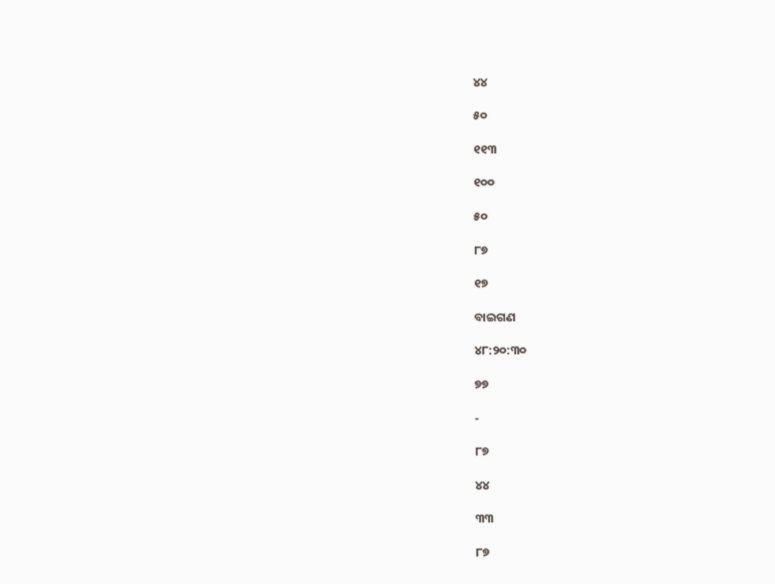୪୪

୫୦

୧୧୩

୧୦୦

୫୦

୮୭

୧୭

ବାଇଗଣ

୪୮:୨୦:୩୦

୭୭

-

୮୭

୪୪

୩୩

୮୭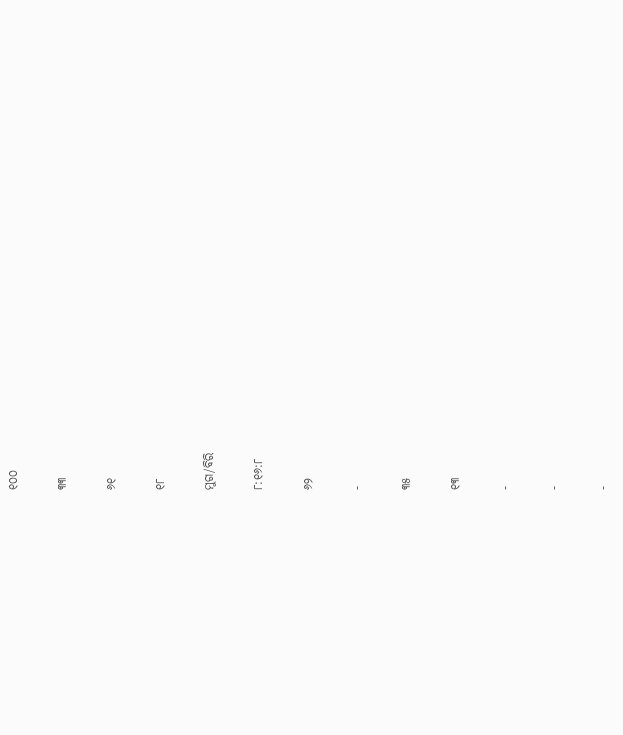୧୦୦

୩୩

୬୧

୧୮

ମୁଗ/ବିରି

୮:୧୬:୮

୬୨

-

୩୫

୧୩

-

-

-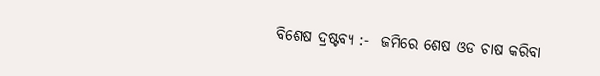ବିଶେଷ ଦ୍ରଷ୍ଟବ୍ୟ :-  ଜମିରେ ଶେଷ ଓଡ ଚାଷ କରିବା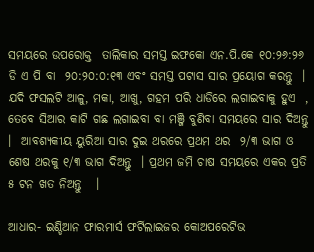ସମୟରେ ଉପରୋକ୍ତ  ତାଲିକାର ସମସ୍ତ ଇଫକୋ ଏନ.ପି.କେ ୧୦:୨୬:୨୬  ଡି ଏ ପି ବା  ୨୦:୨୦:୦:୧୩ ଏବଂ ସମସ୍ତ ପଟାସ ସାର ପ୍ରୟୋଗ କରନ୍ତୁ  ।  ଯଦି ଫସଲଟି ଆଳୁ, ମକା, ଆଖୁ, ଗହମ ପରି ଧାଡିରେ ଲଗାଇବାକୁ ହୁଏ  , ତେବେ ସିଆର କାଟି ଗଛ ଲଗାଇବା ବା ମଞ୍ଜି ବୁଣିବା ସମୟରେ ସାର ଦିଅନ୍ତୁ   ।  ଆବଶ୍ୟକୀୟ ୟୁରିଆ ସାର ଦୁଇ ଥରରେ ପ୍ରଥମ ଥର  ୨/୩ ଭାଗ ଓ ଶେଷ ଥରକୁ ୧/୩ ଭାଗ ଦିଅନ୍ତୁ  । ପ୍ରଥମ ଜମି ଚାଷ ସମୟରେ ଏକର ପ୍ରତି  ୫ ଟନ ଖତ ନିଅନ୍ତୁ   ।

ଆଧାର- ଇଣ୍ଡିଆନ ଫାରମାର୍ସ ଫର୍ଟିଲାଇଜର କୋଅପରେଟିଭ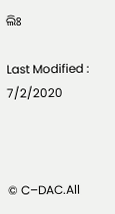ଲିଃ

Last Modified : 7/2/2020



© C–DAC.All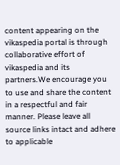content appearing on the vikaspedia portal is through collaborative effort of vikaspedia and its partners.We encourage you to use and share the content in a respectful and fair manner. Please leave all source links intact and adhere to applicable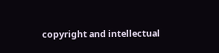copyright and intellectual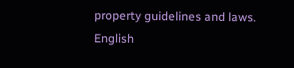property guidelines and laws.
English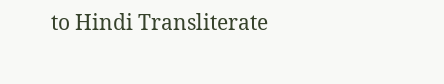to Hindi Transliterate